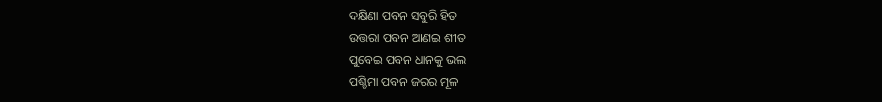ଦକ୍ଷିଣା ପବନ ସବୁରି ହିତ
ଉତ୍ତରା ପବନ ଆଣଇ ଶୀତ
ପୁବେଇ ପବନ ଧାନକୁ ଭଲ
ପଶ୍ଚିମା ପବନ ଜରର ମୂଳ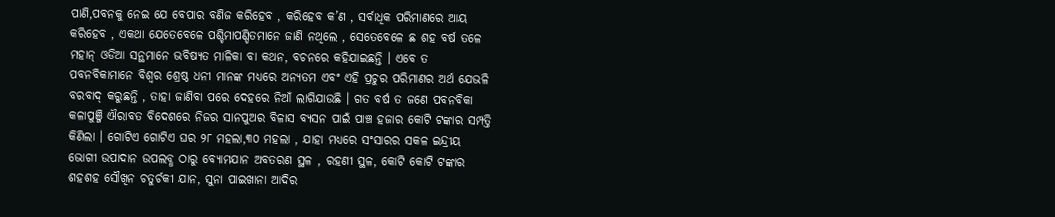ପାଣି,ପବନକୁ ନେଇ ଯେ ବେପାର ବଣିଜ କରିହେବ , କରିହେବ କ’ଣ , ସର୍ବାଧିକ ପରିମାଣରେ ଆୟ କରିହେବ , ଏକଥା ଯେତେବେଳେ ପଶ୍ଚିମାପଣ୍ଡିତମାନେ ଜାଣି ନଥିଲେ , ସେତେବେଳେ ଛ ଶହ ବର୍ଷ ତଳେ ମହାନ୍ ଓଡିଆ ସନ୍ଥମାନେ ଭବିଷ୍ୟତ ମାଳିକା ବା କଥନ, ବଚନରେ କହିଯାଇଛନ୍ତି । ଏବେ ତ ପବନବିକାମାନେ ବିଶ୍ବର ଶ୍ରେଷ୍ଠ ଧନୀ ମାନଙ୍କ ମଧ୍ୟରେ ଅନ୍ୟତମ ଏବଂ ଏହି ପ୍ରଚୁର ପରିମାଣର ଅର୍ଥ ଯେଭଳି ବରବାଦ୍ କରୁଛନ୍ତି , ତାହା ଜାଣିବା ପରେ ଦେହରେ ନିଆଁ ଲାଗିଯାଉଛି । ଗତ ବର୍ଷ ତ ଜଣେ ପବନବିକା କଳାପୁଞ୍ଜି ଐରାବତ ବିଦେଶରେ ନିଜର ସାନପୁଅର ବିଳାସ ବ୍ୟସନ ପାଇଁ ପାଞ୍ଚ ହଜାର କୋଟି ଟଙ୍କାର ସମ୍ପତ୍ତି କିଣିଲା । ଗୋଟିଏ ଗୋଟିଏ ଘର ୨୮ ମହଲା,୩୦ ମହଲା , ଯାହା ମଧ୍ୟରେ ସଂସାରର ସକଳ ଇନ୍ଦ୍ରୀୟ ଭୋଗୀ ଉପାଦାନ ଉପଲବ୍ଧ ଠାରୁ ବ୍ୟୋମଯାନ ଅବତରଣ ସ୍ଥଳ , ରହଣୀ ସ୍ଥଳ, କୋଟି କୋଟି ଟଙ୍କାର ଶହଶହ ସୌଖିନ ଚତୁର୍ଚକୀ ଯାନ, ସୁନା ପାଇଖାନା ଆଦିର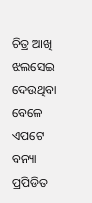ଚିତ୍ର ଆଖି ଝଲସେଇ ଦେଉଥିବା ବେଳେ ଏପଟେ ବନ୍ୟା ପ୍ରପିଡିତ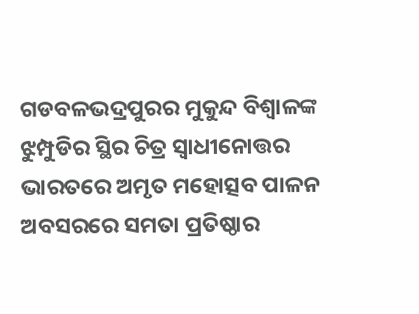ଗଡବଳଭଦ୍ରପୁରର ମୁକୁନ୍ଦ ବିଶ୍ବାଳଙ୍କ ଝୁମ୍ପୁଡିର ସ୍ଥିର ଚିତ୍ର ସ୍ଵାଧୀନୋତ୍ତର ଭାରତରେ ଅମୃତ ମହୋତ୍ସବ ପାଳନ ଅବସରରେ ସମତା ପ୍ରତିଷ୍ଠାର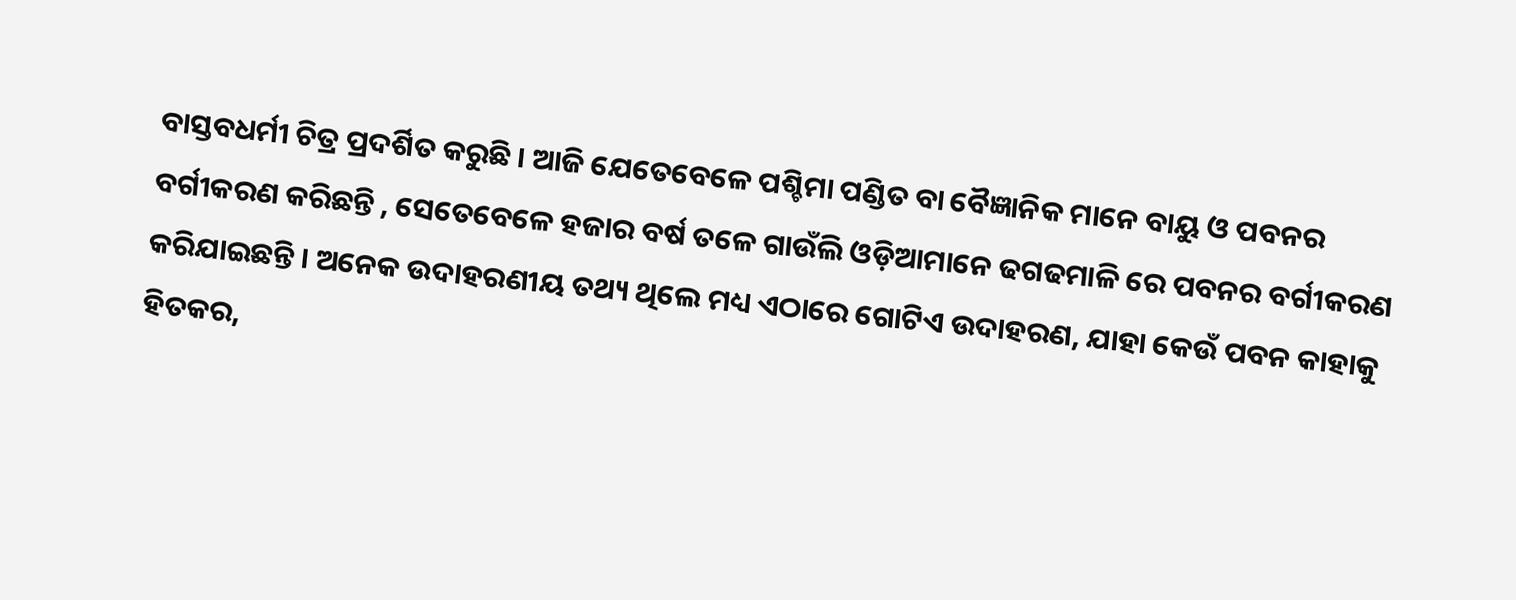ବାସ୍ତବଧର୍ମୀ ଚିତ୍ର ପ୍ରଦର୍ଶିତ କରୁଛି । ଆଜି ଯେତେବେଳେ ପଶ୍ଚିମା ପଣ୍ଡିତ ବା ବୈଜ୍ଞାନିକ ମାନେ ବାୟୁ ଓ ପବନର ବର୍ଗୀକରଣ କରିଛନ୍ତି , ସେତେବେଳେ ହଜାର ବର୍ଷ ତଳେ ଗାଉଁଲି ଓଡ଼ିଆମାନେ ଢଗଢମାଳି ରେ ପବନର ବର୍ଗୀକରଣ କରିଯାଇଛନ୍ତି । ଅନେକ ଉଦାହରଣୀୟ ତଥ୍ୟ ଥିଲେ ମଧ୍ୟ ଏଠାରେ ଗୋଟିଏ ଉଦାହରଣ, ଯାହା କେଉଁ ପବନ କାହାକୁ ହିତକର,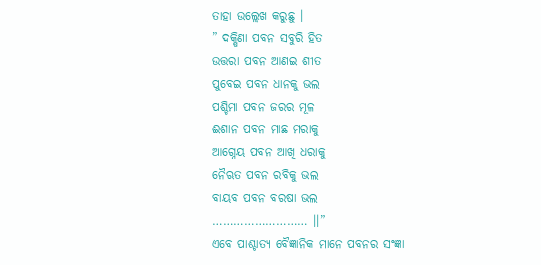ତାହା ଉଲ୍ଲେଖ କରୁଛୁ ।
” ଦକ୍ଷିଣା ପବନ ସବୁରି ହିତ
ଉତ୍ତରା ପବନ ଆଣଇ ଶୀତ
ପୁବେଇ ପବନ ଧାନକୁ ଭଲ
ପଶ୍ଚିମା ପବନ ଜରର ମୂଳ
ଈଶାନ ପବନ ମାଛ ମରାକୁ
ଆଗ୍ନେୟ ପବନ ଆଖି ଧରାକୁ
ନୈଋତ ପବନ ରବିକୁ ଭଲ
ବାୟବ ପବନ ବରଷା ଭଲ
……………………… ।।”
ଏବେ ପାଶ୍ଚାତ୍ୟ ବୈଜ୍ଞାନିକ ମାନେ ପବନର ସଂଜ୍ଞା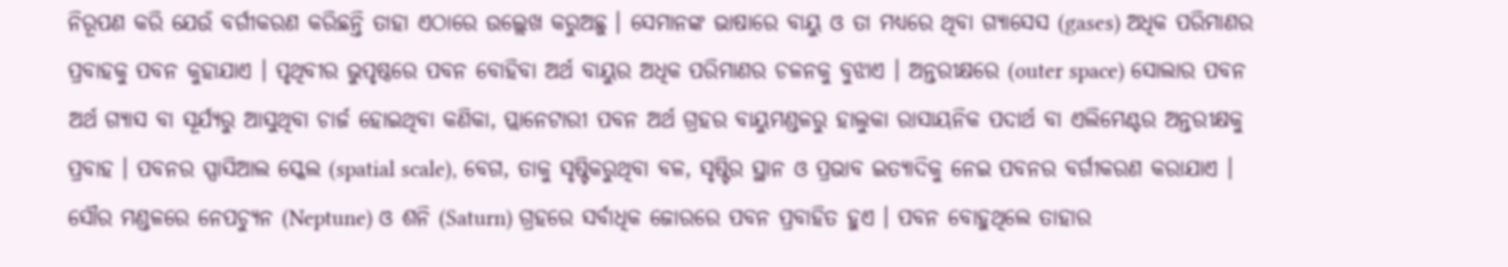ନିରୂପଣ କରି ଯେଉଁ ବର୍ଗୀକରଣ କରିଛନ୍ତି ତାହା ଏଠାରେ ଉଲ୍ଲେଖ କରୁଅଛୁ । ସେମାନଙ୍କ ଭାଷାରେ ବାୟୁ ଓ ତା ମଧ୍ୟରେ ଥିବା ଗ୍ୟାସେସ (gases) ଅଧିକ ପରିମାଣର ପ୍ରବାହକୁ ପବନ କୁହାଯାଏ । ପୃଥିବୀର ଭୁପୃଷ୍ଠରେ ପବନ ବୋହିବା ଅର୍ଥ ବାୟୁର ଅଧିକ ପରିମାଣର ଚଳନକୁ ବୁଝାଏ । ଅନ୍ତରୀକ୍ଷରେ (outer space) ସୋଲାର ପବନ ଅର୍ଥ ଗ୍ୟାସ ବା ସୂର୍ଯ୍ୟରୁ ଆସୁଥିବା ଚାର୍ଜ ହୋଇଥିବା କଣିକା, ପ୍ଲାନେଟାରୀ ପବନ ଅର୍ଥ ଗ୍ରହର ବାୟୁମଣ୍ଡଳରୁ ହାଲୁକା ରାସାୟନିକ ପଦାର୍ଥ ବା ଏଲିମେଣ୍ଟର ଅନ୍ତରୀକ୍ଷକୁ ପ୍ରବାହ । ପବନର ସ୍ପାସିଆଲ ସ୍କେଲ (spatial scale), ବେଗ, ତାକୁ ସୃଷ୍ଟିକରୁଥିବା ବଳ, ସୃଷ୍ଟିର ସ୍ଥାନ ଓ ପ୍ରଭାବ ଇତ୍ୟାଦିକୁ ନେଇ ପବନର ବର୍ଗୀକରଣ କରାଯାଏ । ସୌର ମଣ୍ଡଳରେ ନେପଚ୍ୟୁନ (Neptune) ଓ ଶନି (Saturn) ଗ୍ରହରେ ସର୍ବାଧିକ ଜୋରରେ ପବନ ପ୍ରବାହିତ ହୁଏ । ପବନ ବୋହୁଥିଲେ ତାହାର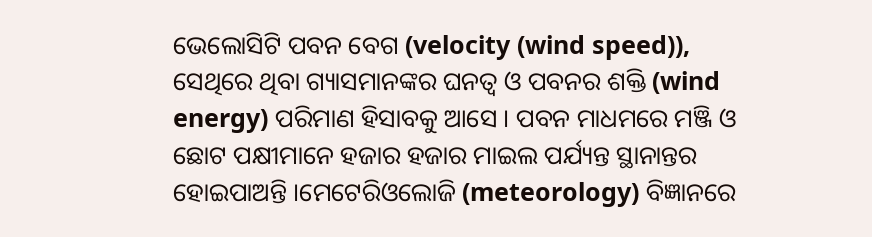ଭେଲୋସିଟି ପବନ ବେଗ (velocity (wind speed)), ସେଥିରେ ଥିବା ଗ୍ୟାସମାନଙ୍କର ଘନତ୍ୱ ଓ ପବନର ଶକ୍ତି (wind energy) ପରିମାଣ ହିସାବକୁ ଆସେ । ପବନ ମାଧମରେ ମଞ୍ଜି ଓ ଛୋଟ ପକ୍ଷୀମାନେ ହଜାର ହଜାର ମାଇଲ ପର୍ଯ୍ୟନ୍ତ ସ୍ଥାନାନ୍ତର ହୋଇପାଅନ୍ତି ।ମେଟେରିଓଲୋଜି (meteorology) ବିଜ୍ଞାନରେ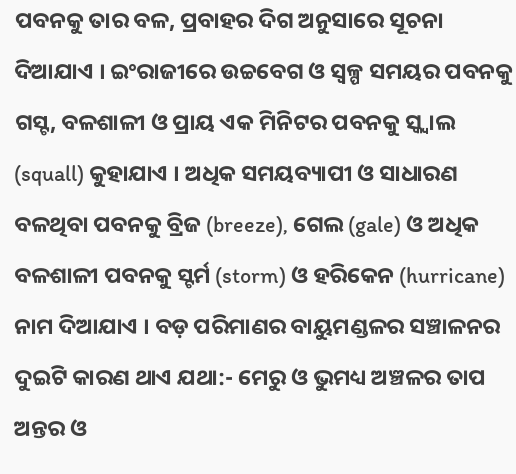ପବନକୁ ତାର ବଳ, ପ୍ରବାହର ଦିଗ ଅନୁସାରେ ସୂଚନା ଦିଆଯାଏ । ଇଂରାଜୀରେ ଉଚ୍ଚବେଗ ଓ ସ୍ୱଳ୍ପ ସମୟର ପବନକୁ ଗସ୍ଟ, ବଳଶାଳୀ ଓ ପ୍ରାୟ ଏକ ମିନିଟର ପବନକୁ ସ୍କ୍ୱାଲ (squall) କୁହାଯାଏ । ଅଧିକ ସମୟବ୍ୟାପୀ ଓ ସାଧାରଣ ବଳଥିବା ପବନକୁ ବ୍ରିଜ (breeze), ଗେଲ (gale) ଓ ଅଧିକ ବଳଶାଳୀ ପବନକୁ ସ୍ଟର୍ମ (storm) ଓ ହରିକେନ (hurricane) ନାମ ଦିଆଯାଏ । ବଡ଼ ପରିମାଣର ବାୟୁମଣ୍ଡଳର ସଞ୍ଚାଳନର ଦୁଇଟି କାରଣ ଥାଏ ଯଥା:- ମେରୁ ଓ ଭୁମଧ୍ୟ ଅଞ୍ଚଳର ତାପ ଅନ୍ତର ଓ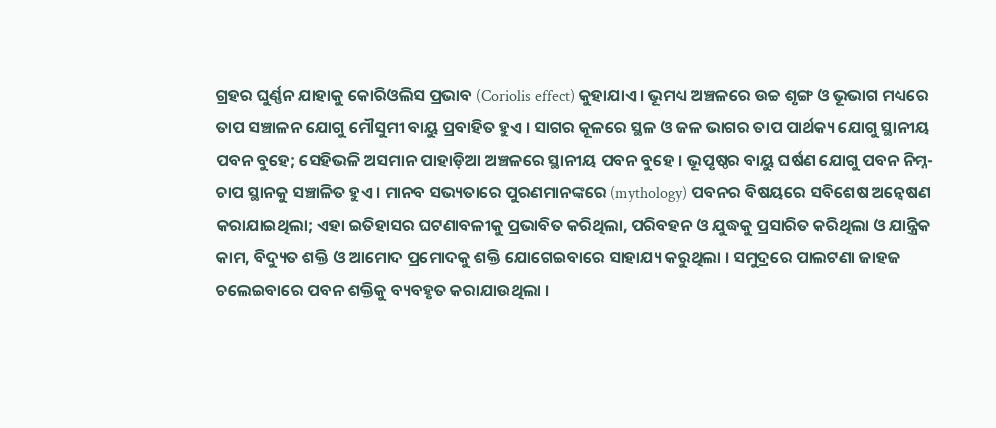ଗ୍ରହର ଘୁର୍ଣ୍ଣନ ଯାହାକୁ କୋରିଓଲିସ ପ୍ରଭାବ (Coriolis effect) କୁହାଯାଏ । ଭୂମଧ୍ୟ ଅଞ୍ଚଳରେ ଉଚ୍ଚ ଶୃଙ୍ଗ ଓ ଭୂଭାଗ ମଧ୍ୟରେ ତାପ ସଞ୍ଚାଳନ ଯୋଗୁ ମୌସୁମୀ ବାୟୁ ପ୍ରବାହିତ ହୁଏ । ସାଗର କୂଳରେ ସ୍ଥଳ ଓ ଜଳ ଭାଗର ତାପ ପାର୍ଥକ୍ୟ ଯୋଗୁ ସ୍ଥାନୀୟ ପବନ ବୁହେ; ସେହିଭଳି ଅସମାନ ପାହାଡ଼ିଆ ଅଞ୍ଚଳରେ ସ୍ଥାନୀୟ ପବନ ବୁହେ । ଭୂପୃଷ୍ଠର ବାୟୁ ଘର୍ଷଣ ଯୋଗୁ ପବନ ନିମ୍ନ-ଚାପ ସ୍ଥାନକୁ ସଞ୍ଚାଳିତ ହୁଏ । ମାନବ ସଭ୍ୟତାରେ ପୁରଣମାନଙ୍କରେ (mythology) ପବନର ବିଷୟରେ ସବିଶେଷ ଅନ୍ୱେଷଣ କରାଯାଇଥିଲା; ଏହା ଇତିହାସର ଘଟଣାବଳୀକୁ ପ୍ରଭାବିତ କରିଥିଲା, ପରିବହନ ଓ ଯୁଦ୍ଧକୁ ପ୍ରସାରିତ କରିଥିଲା ଓ ଯାନ୍ତ୍ରିକ କାମ, ବିଦ୍ୟୁତ ଶକ୍ତି ଓ ଆମୋଦ ପ୍ରମୋଦକୁ ଶକ୍ତି ଯୋଗେଇବାରେ ସାହାଯ୍ୟ କରୁଥିଲା । ସମୁଦ୍ରରେ ପାଲଟଣା ଜାହଜ ଚଲେଇବାରେ ପବନ ଶକ୍ତିକୁ ବ୍ୟବହୃତ କରାଯାଉଥିଲା ।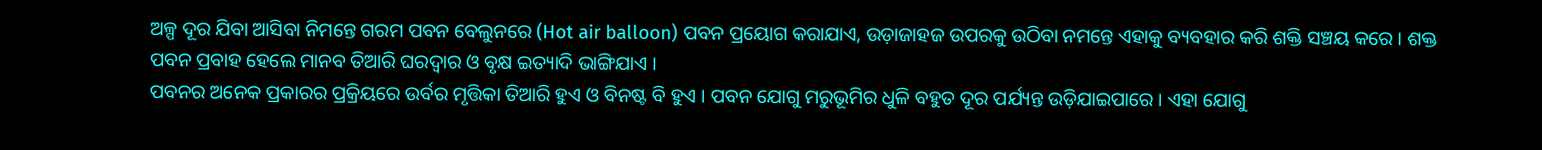ଅଳ୍ପ ଦୂର ଯିବା ଆସିବା ନିମନ୍ତେ ଗରମ ପବନ ବେଲୁନରେ (Hot air balloon) ପବନ ପ୍ରୟୋଗ କରାଯାଏ, ଉଡ଼ାଜାହଜ ଉପରକୁ ଉଠିବା ନମନ୍ତେ ଏହାକୁ ବ୍ୟବହାର କରି ଶକ୍ତି ସଞ୍ଚୟ କରେ । ଶକ୍ତ ପବନ ପ୍ରବାହ ହେଲେ ମାନବ ତିଆରି ଘରଦ୍ୱାର ଓ ବୃକ୍ଷ ଇତ୍ୟାଦି ଭାଙ୍ଗିଯାଏ ।
ପବନର ଅନେକ ପ୍ରକାରର ପ୍ରକ୍ରିୟରେ ଉର୍ବର ମୃତ୍ତିକା ତିଆରି ହୁଏ ଓ ବିନଷ୍ଟ ବି ହୁଏ । ପବନ ଯୋଗୁ ମରୁଭୂମିର ଧୁଳି ବହୁତ ଦୂର ପର୍ଯ୍ୟନ୍ତ ଉଡ଼ିଯାଇପାରେ । ଏହା ଯୋଗୁ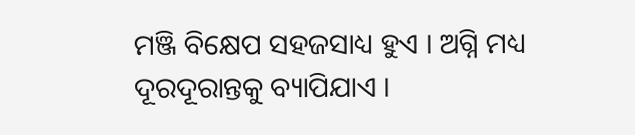ମଞ୍ଜି ବିକ୍ଷେପ ସହଜସାଧ୍ୟ ହୁଏ । ଅଗ୍ନି ମଧ୍ୟ ଦୂରଦୂରାନ୍ତକୁ ବ୍ୟାପିଯାଏ ।